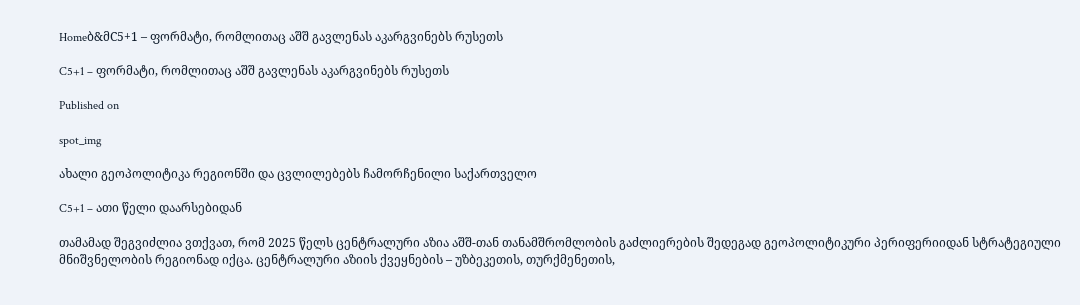Homeბ&მC5+1 – ფორმატი, რომლითაც აშშ გავლენას აკარგვინებს რუსეთს

C5+1 – ფორმატი, რომლითაც აშშ გავლენას აკარგვინებს რუსეთს

Published on

spot_img

ახალი გეოპოლიტიკა რეგიონში და ცვლილებებს ჩამორჩენილი საქართველო

C5+1 – ათი წელი დაარსებიდან

თამამად შეგვიძლია ვთქვათ, რომ 2025 წელს ცენტრალური აზია აშშ-თან თანამშრომლობის გაძლიერების შედეგად გეოპოლიტიკური პერიფერიიდან სტრატეგიული მნიშვნელობის რეგიონად იქცა. ცენტრალური აზიის ქვეყნების – უზბეკეთის, თურქმენეთის,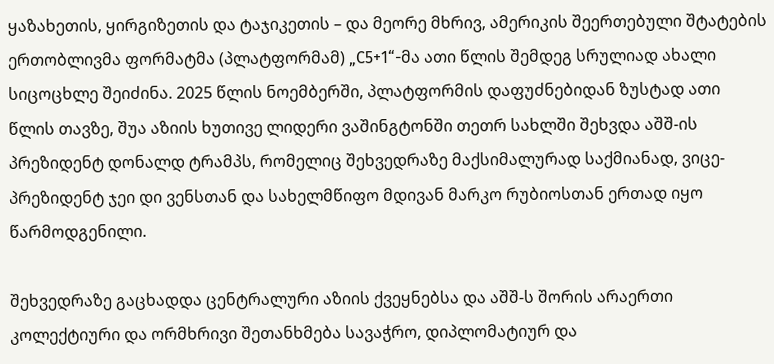ყაზახეთის, ყირგიზეთის და ტაჯიკეთის – და მეორე მხრივ, ამერიკის შეერთებული შტატების ერთობლივმა ფორმატმა (პლატფორმამ) „C5+1“-მა ათი წლის შემდეგ სრულიად ახალი სიცოცხლე შეიძინა. 2025 წლის ნოემბერში, პლატფორმის დაფუძნებიდან ზუსტად ათი წლის თავზე, შუა აზიის ხუთივე ლიდერი ვაშინგტონში თეთრ სახლში შეხვდა აშშ-ის პრეზიდენტ დონალდ ტრამპს, რომელიც შეხვედრაზე მაქსიმალურად საქმიანად, ვიცე-პრეზიდენტ ჯეი დი ვენსთან და სახელმწიფო მდივან მარკო რუბიოსთან ერთად იყო წარმოდგენილი.

შეხვედრაზე გაცხადდა ცენტრალური აზიის ქვეყნებსა და აშშ-ს შორის არაერთი კოლექტიური და ორმხრივი შეთანხმება სავაჭრო, დიპლომატიურ და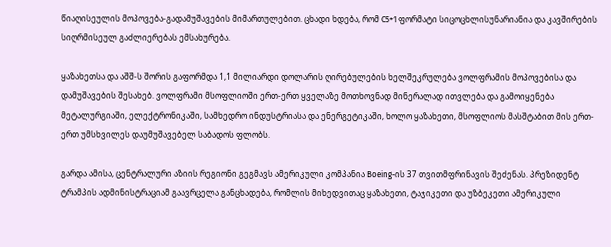წიაღისეულის მოპოვება-გადამუშავების მიმართულებით. ცხადი ხდება, რომ C5+1 ფორმატი სიცოცხლისუნარიანია და კავშირების სიღრმისეულ გაძლიერებას ემსახურება.

ყაზახეთსა და აშშ-ს შორის გაფორმდა 1,1 მილიარდი დოლარის ღირებულების ხელშეკრულება ვოლფრამის მოპოვებისა და დამუშავების შესახებ. ვოლფრამი მსოფლიოში ერთ-ერთ ყველაზე მოთხოვნად მინერალად ითვლება და გამოიყენება მეტალურგიაში, ელექტრონიკაში, სამხედრო ინდუსტრიასა და ენერგეტიკაში, ხოლო ყაზახეთი, მსოფლიოს მასშტაბით მის ერთ-ერთ უმსხვილეს დაუმუშავებელ საბადოს ფლობს.

გარდა ამისა, ცენტრალური აზიის რეგიონი გეგმავს ამერიკული კომპანია Boeing-ის 37 თვითმფრინავის შეძენას. პრეზიდენტ ტრამპის ადმინისტრაციამ გაავრცელა განცხადება, რომლის მიხედვითაც ყაზახეთი, ტაჯიკეთი და უზბეკეთი ამერიკული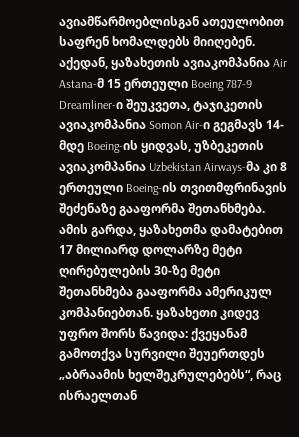ავიამწარმოებლისგან ათეულობით საფრენ ხომალდებს მიიღებენ. აქედან, ყაზახეთის ავიაკომპანია Air Astana-მ 15 ერთეული Boeing 787-9 Dreamliner-ი შეუკვეთა, ტაჯიკეთის ავიაკომპანია Somon Air-ი გეგმავს 14-მდე Boeing-ის ყიდვას, უზბეკეთის ავიაკომპანია Uzbekistan Airways-მა კი 8 ერთეული Boeing-ის თვითმფრინავის შეძენაზე გააფორმა შეთანხმება. ამის გარდა, ყაზახეთმა დამატებით 17 მილიარდ დოლარზე მეტი ღირებულების 30-ზე მეტი შეთანხმება გააფორმა ამერიკულ კომპანიებთან. ყაზახეთი კიდევ უფრო შორს წავიდა: ქვეყანამ გამოთქვა სურვილი შეუერთდეს „აბრაამის ხელშეკრულებებს“, რაც ისრაელთან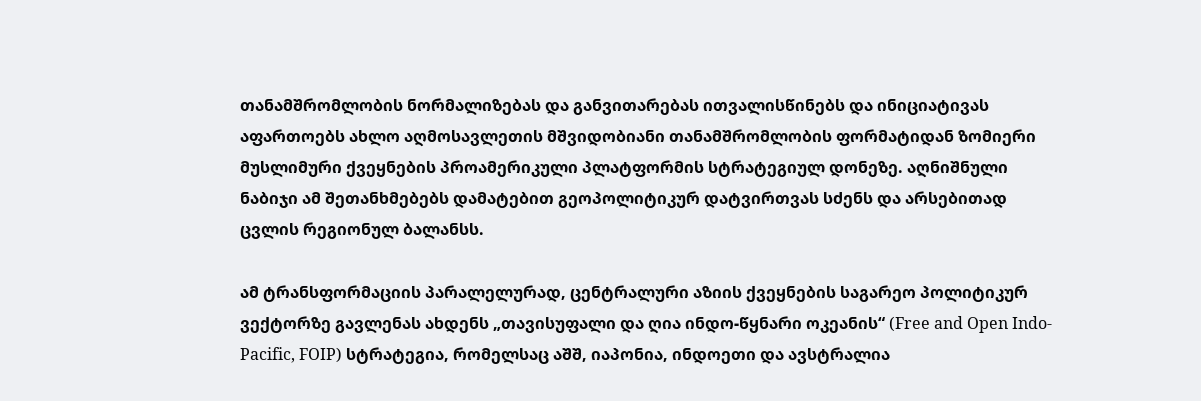თანამშრომლობის ნორმალიზებას და განვითარებას ითვალისწინებს და ინიციატივას აფართოებს ახლო აღმოსავლეთის მშვიდობიანი თანამშრომლობის ფორმატიდან ზომიერი მუსლიმური ქვეყნების პროამერიკული პლატფორმის სტრატეგიულ დონეზე. აღნიშნული ნაბიჯი ამ შეთანხმებებს დამატებით გეოპოლიტიკურ დატვირთვას სძენს და არსებითად ცვლის რეგიონულ ბალანსს.

ამ ტრანსფორმაციის პარალელურად, ცენტრალური აზიის ქვეყნების საგარეო პოლიტიკურ ვექტორზე გავლენას ახდენს „თავისუფალი და ღია ინდო-წყნარი ოკეანის“ (Free and Open Indo-Pacific, FOIP) სტრატეგია, რომელსაც აშშ, იაპონია, ინდოეთი და ავსტრალია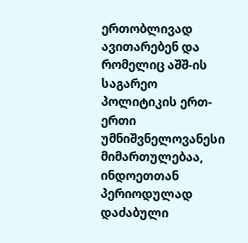ერთობლივად ავითარებენ და რომელიც აშშ-ის საგარეო პოლიტიკის ერთ-ერთი უმნიშვნელოვანესი მიმართულებაა, ინდოეთთან პერიოდულად დაძაბული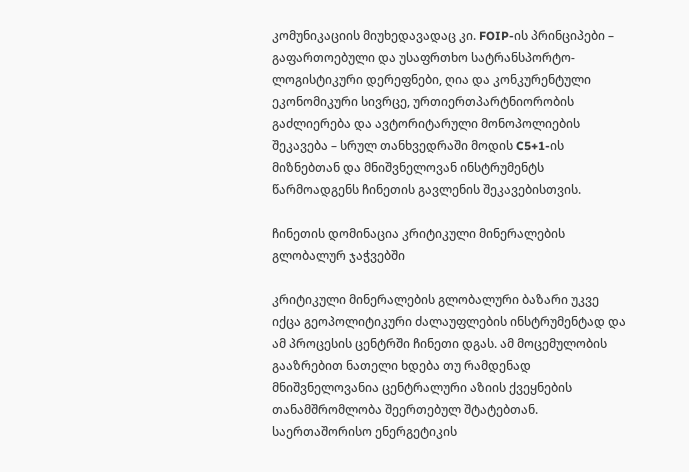კომუნიკაციის მიუხედავადაც კი. FOIP-ის პრინციპები – გაფართოებული და უსაფრთხო სატრანსპორტო-ლოგისტიკური დერეფნები, ღია და კონკურენტული ეკონომიკური სივრცე, ურთიერთპარტნიორობის გაძლიერება და ავტორიტარული მონოპოლიების შეკავება – სრულ თანხვედრაში მოდის C5+1-ის მიზნებთან და მნიშვნელოვან ინსტრუმენტს წარმოადგენს ჩინეთის გავლენის შეკავებისთვის.

ჩინეთის დომინაცია კრიტიკული მინერალების გლობალურ ჯაჭვებში

კრიტიკული მინერალების გლობალური ბაზარი უკვე იქცა გეოპოლიტიკური ძალაუფლების ინსტრუმენტად და ამ პროცესის ცენტრში ჩინეთი დგას. ამ მოცემულობის გააზრებით ნათელი ხდება თუ რამდენად მნიშვნელოვანია ცენტრალური აზიის ქვეყნების თანამშრომლობა შეერთებულ შტატებთან. საერთაშორისო ენერგეტიკის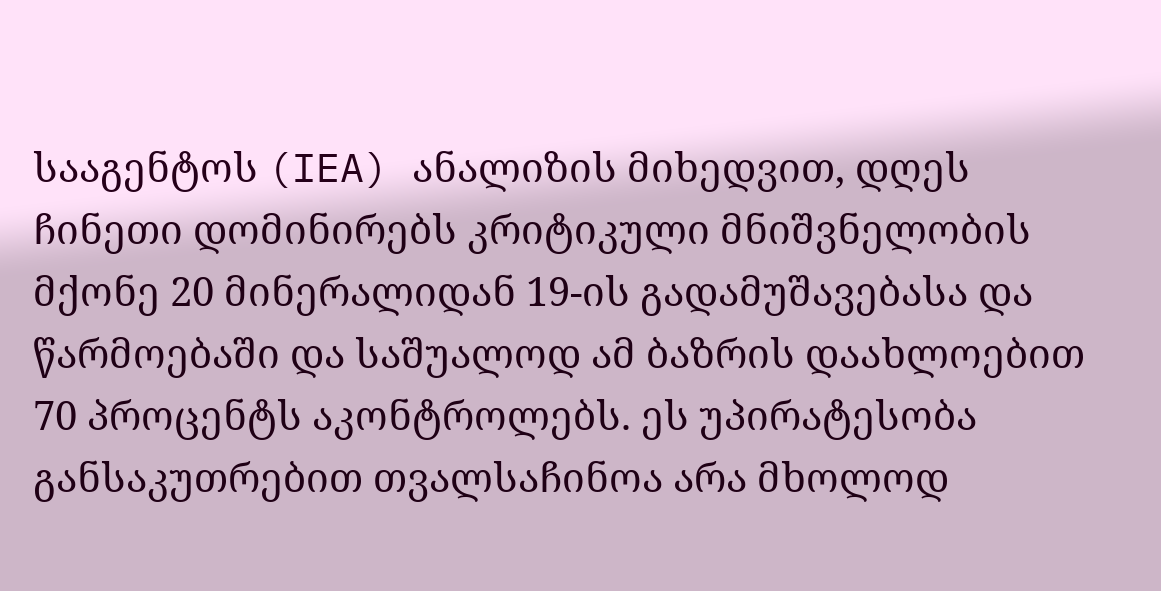სააგენტოს (IEA) ანალიზის მიხედვით, დღეს ჩინეთი დომინირებს კრიტიკული მნიშვნელობის მქონე 20 მინერალიდან 19-ის გადამუშავებასა და წარმოებაში და საშუალოდ ამ ბაზრის დაახლოებით 70 პროცენტს აკონტროლებს. ეს უპირატესობა განსაკუთრებით თვალსაჩინოა არა მხოლოდ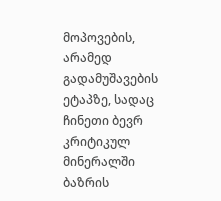მოპოვების, არამედ გადამუშავების ეტაპზე, სადაც ჩინეთი ბევრ კრიტიკულ მინერალში ბაზრის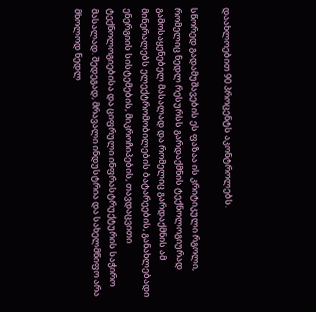დაახლოებით 90 პროცენტს აკონტროლებს.

სწორედ გადამუშავების ეს ფაზაა ის კრიტიკული რგოლი, რომელიც ნედლ რესურსს გარდაქმნის ტექნოლოგიურად გამოსაყენებელ მასალად და რომელიც გარდაქმნის ამ მინერალებს ელექტრომობილების ბატარეების, განახლებადი ენერგიის სისტემების, მიკროჩიპების, თავდაცვითი ტექნოლოგიებისა და ციფრული ინფრასტრუქტურის საჭირო მასალად. შედეგად, მრავალი ინდუსტრია და სახელმწიფო არა მხოლოდ ნედლ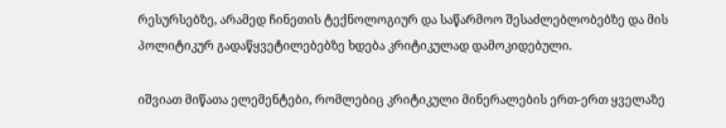რესურსებზე, არამედ ჩინეთის ტექნოლოგიურ და საწარმოო შესაძლებლობებზე და მის პოლიტიკურ გადაწყვეტილებებზე ხდება კრიტიკულად დამოკიდებული.

იშვიათ მიწათა ელემენტები, რომლებიც კრიტიკული მინერალების ერთ-ერთ ყველაზე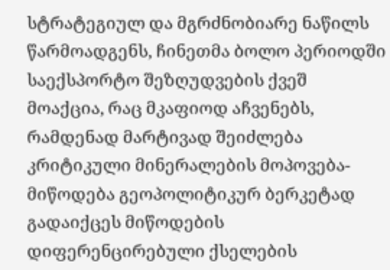სტრატეგიულ და მგრძნობიარე ნაწილს წარმოადგენს, ჩინეთმა ბოლო პერიოდში საექსპორტო შეზღუდვების ქვეშ მოაქცია, რაც მკაფიოდ აჩვენებს, რამდენად მარტივად შეიძლება კრიტიკული მინერალების მოპოვება-მიწოდება გეოპოლიტიკურ ბერკეტად გადაიქცეს მიწოდების დიფერენცირებული ქსელების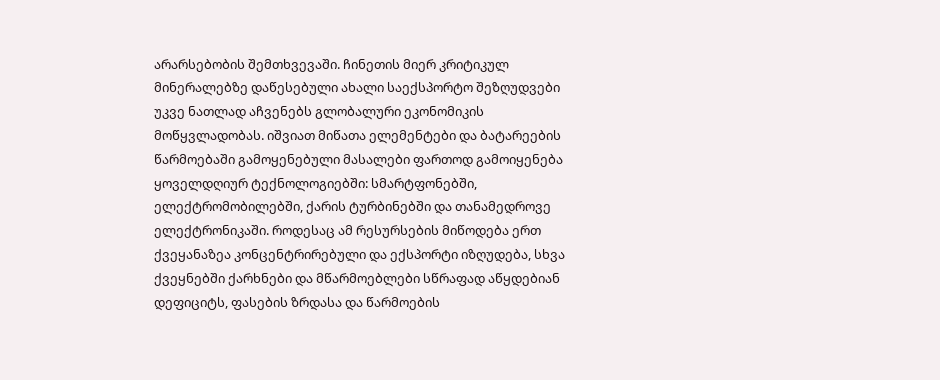არარსებობის შემთხვევაში. ჩინეთის მიერ კრიტიკულ მინერალებზე დაწესებული ახალი საექსპორტო შეზღუდვები უკვე ნათლად აჩვენებს გლობალური ეკონომიკის მოწყვლადობას. იშვიათ მიწათა ელემენტები და ბატარეების წარმოებაში გამოყენებული მასალები ფართოდ გამოიყენება ყოველდღიურ ტექნოლოგიებში: სმარტფონებში, ელექტრომობილებში, ქარის ტურბინებში და თანამედროვე ელექტრონიკაში. როდესაც ამ რესურსების მიწოდება ერთ ქვეყანაზეა კონცენტრირებული და ექსპორტი იზღუდება, სხვა ქვეყნებში ქარხნები და მწარმოებლები სწრაფად აწყდებიან დეფიციტს, ფასების ზრდასა და წარმოების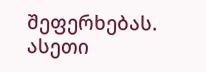შეფერხებას. ასეთი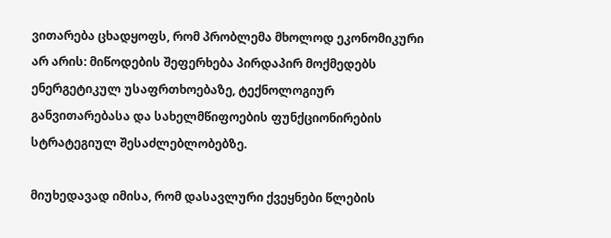ვითარება ცხადყოფს, რომ პრობლემა მხოლოდ ეკონომიკური არ არის: მიწოდების შეფერხება პირდაპირ მოქმედებს ენერგეტიკულ უსაფრთხოებაზე, ტექნოლოგიურ განვითარებასა და სახელმწიფოების ფუნქციონირების სტრატეგიულ შესაძლებლობებზე.

მიუხედავად იმისა, რომ დასავლური ქვეყნები წლების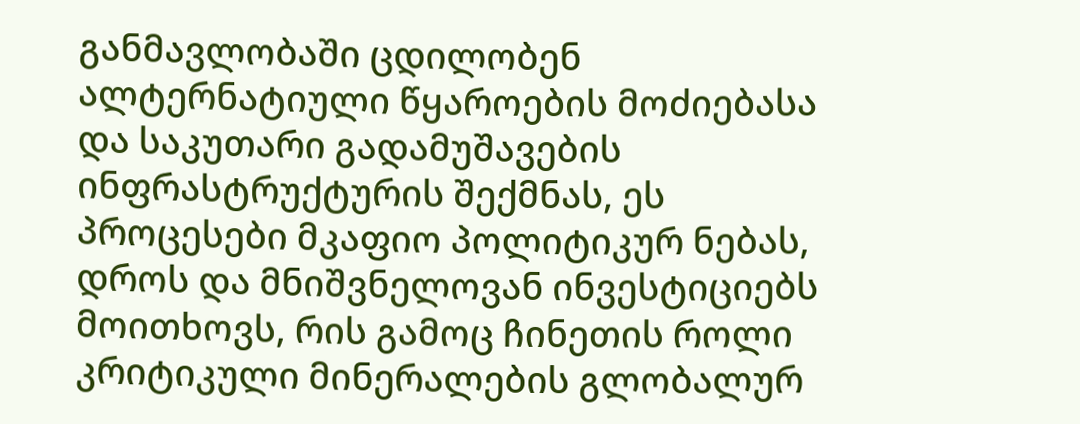განმავლობაში ცდილობენ ალტერნატიული წყაროების მოძიებასა და საკუთარი გადამუშავების ინფრასტრუქტურის შექმნას, ეს პროცესები მკაფიო პოლიტიკურ ნებას, დროს და მნიშვნელოვან ინვესტიციებს მოითხოვს, რის გამოც ჩინეთის როლი კრიტიკული მინერალების გლობალურ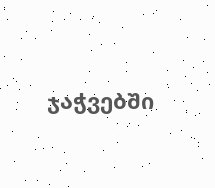ჯაჭვებში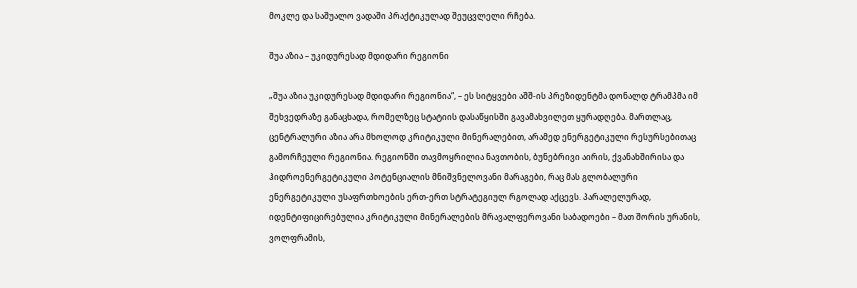მოკლე და საშუალო ვადაში პრაქტიკულად შეუცვლელი რჩება.

შუა აზია – უკიდურესად მდიდარი რეგიონი

„შუა აზია უკიდურესად მდიდარი რეგიონია“, – ეს სიტყვები აშშ-ის პრეზიდენტმა დონალდ ტრამპმა იმ შეხვედრაზე განაცხადა, რომელზეც სტატიის დასაწყისში გავამახვილეთ ყურადღება. მართლაც, ცენტრალური აზია არა მხოლოდ კრიტიკული მინერალებით, არამედ ენერგეტიკული რესურსებითაც გამორჩეული რეგიონია. რეგიონში თავმოყრილია ნავთობის, ბუნებრივი აირის, ქვანახშირისა და ჰიდროენერგეტიკული პოტენციალის მნიშვნელოვანი მარაგები, რაც მას გლობალური ენერგეტიკული უსაფრთხოების ერთ-ერთ სტრატეგიულ რგოლად აქცევს. პარალელურად, იდენტიფიცირებულია კრიტიკული მინერალების მრავალფეროვანი საბადოები – მათ შორის ურანის, ვოლფრამის,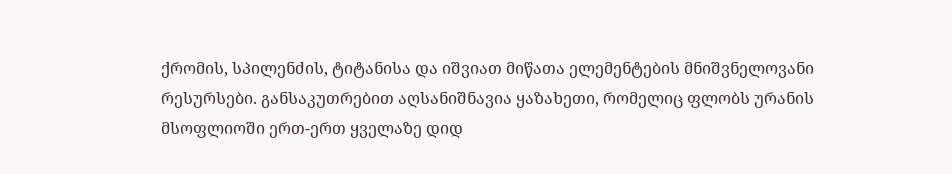ქრომის, სპილენძის, ტიტანისა და იშვიათ მიწათა ელემენტების მნიშვნელოვანი რესურსები. განსაკუთრებით აღსანიშნავია ყაზახეთი, რომელიც ფლობს ურანის მსოფლიოში ერთ-ერთ ყველაზე დიდ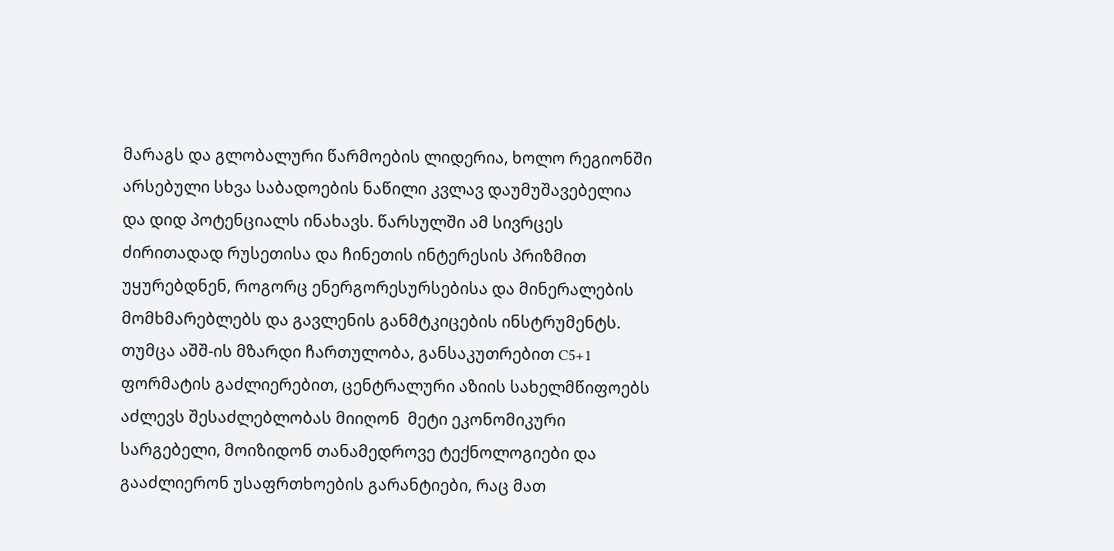მარაგს და გლობალური წარმოების ლიდერია, ხოლო რეგიონში არსებული სხვა საბადოების ნაწილი კვლავ დაუმუშავებელია და დიდ პოტენციალს ინახავს. წარსულში ამ სივრცეს ძირითადად რუსეთისა და ჩინეთის ინტერესის პრიზმით უყურებდნენ, როგორც ენერგორესურსებისა და მინერალების მომხმარებლებს და გავლენის განმტკიცების ინსტრუმენტს. თუმცა აშშ-ის მზარდი ჩართულობა, განსაკუთრებით C5+1 ფორმატის გაძლიერებით, ცენტრალური აზიის სახელმწიფოებს აძლევს შესაძლებლობას მიიღონ  მეტი ეკონომიკური სარგებელი, მოიზიდონ თანამედროვე ტექნოლოგიები და გააძლიერონ უსაფრთხოების გარანტიები, რაც მათ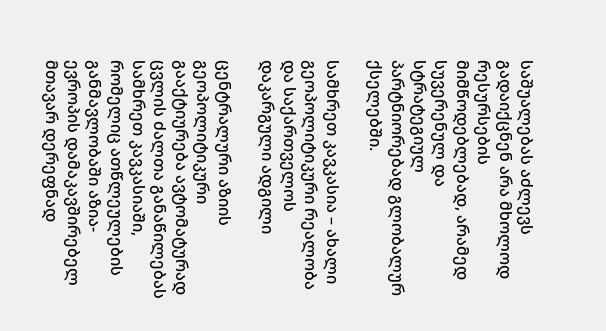საშუალებას აძლევს გადაიქცნენ არა მხოლოდ რესურსების მიმწოდებლებად, არამედ სუვერენულ და სტრატეგიულ პარტნიორებად გლობალურ ქსელებში.

სამხრეთ კავკასია – ახალი გეოპოლიტიკური რეალობა და საქართველოს დაკარგული ადგილი

ცენტრალური აზიის გეოპოლიტიკური გააქტიურება ავტომატურად ცვლის ძალთა განაწილებას სამხრეთ კავკასიაში, რომელიც ათწლეულების განმავლობაში აზია-ევროპის დამაკავშირებელ მთავარ დერეფნად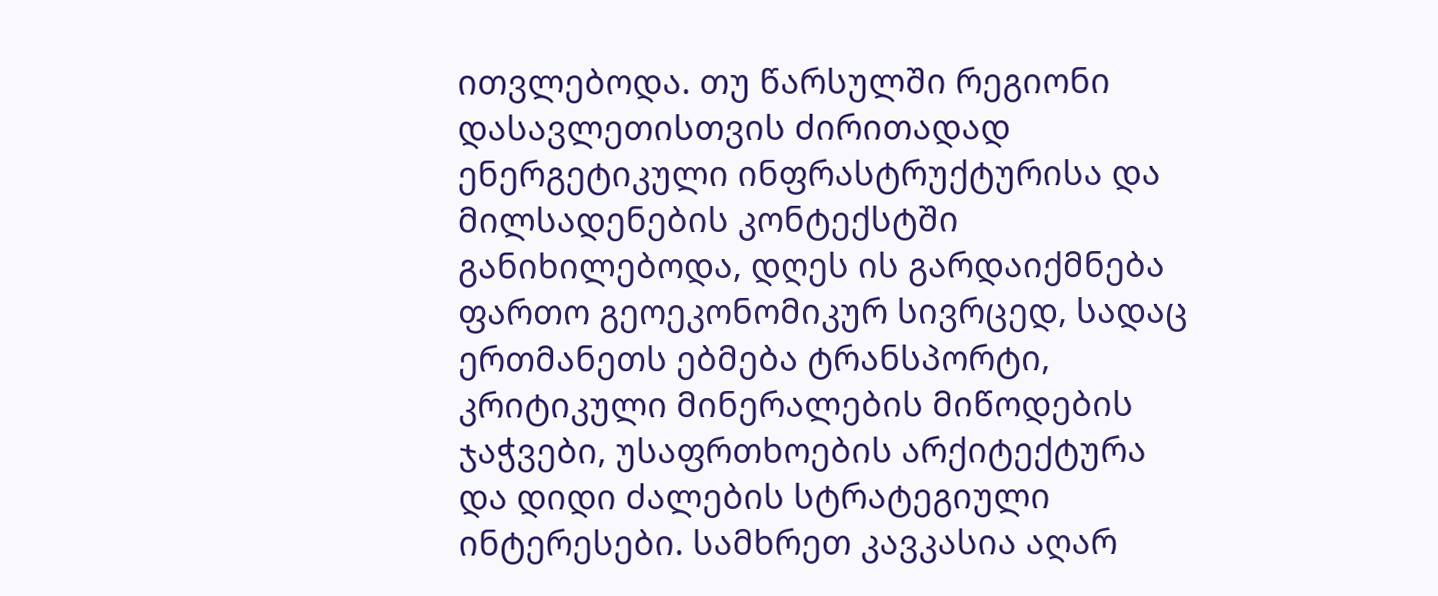ითვლებოდა. თუ წარსულში რეგიონი დასავლეთისთვის ძირითადად ენერგეტიკული ინფრასტრუქტურისა და მილსადენების კონტექსტში განიხილებოდა, დღეს ის გარდაიქმნება ფართო გეოეკონომიკურ სივრცედ, სადაც ერთმანეთს ებმება ტრანსპორტი, კრიტიკული მინერალების მიწოდების ჯაჭვები, უსაფრთხოების არქიტექტურა და დიდი ძალების სტრატეგიული ინტერესები. სამხრეთ კავკასია აღარ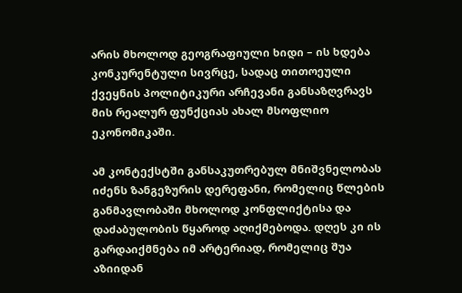არის მხოლოდ გეოგრაფიული ხიდი – ის ხდება კონკურენტული სივრცე, სადაც თითოეული ქვეყნის პოლიტიკური არჩევანი განსაზღვრავს მის რეალურ ფუნქციას ახალ მსოფლიო ეკონომიკაში.

ამ კონტექსტში განსაკუთრებულ მნიშვნელობას იძენს ზანგეზურის დერეფანი, რომელიც წლების განმავლობაში მხოლოდ კონფლიქტისა და დაძაბულობის წყაროდ აღიქმებოდა. დღეს კი ის გარდაიქმნება იმ არტერიად, რომელიც შუა აზიიდან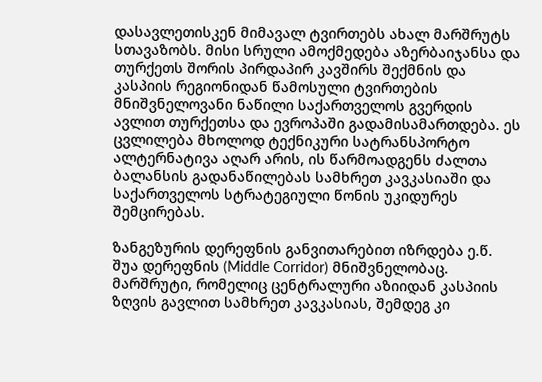დასავლეთისკენ მიმავალ ტვირთებს ახალ მარშრუტს სთავაზობს. მისი სრული ამოქმედება აზერბაიჯანსა და თურქეთს შორის პირდაპირ კავშირს შექმნის და კასპიის რეგიონიდან წამოსული ტვირთების მნიშვნელოვანი ნაწილი საქართველოს გვერდის ავლით თურქეთსა და ევროპაში გადამისამართდება. ეს ცვლილება მხოლოდ ტექნიკური სატრანსპორტო ალტერნატივა აღარ არის, ის წარმოადგენს ძალთა ბალანსის გადანაწილებას სამხრეთ კავკასიაში და საქართველოს სტრატეგიული წონის უკიდურეს შემცირებას.

ზანგეზურის დერეფნის განვითარებით იზრდება ე.წ. შუა დერეფნის (Middle Corridor) მნიშვნელობაც. მარშრუტი, რომელიც ცენტრალური აზიიდან კასპიის ზღვის გავლით სამხრეთ კავკასიას, შემდეგ კი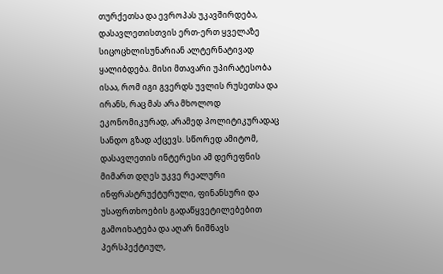თურქეთსა და ევროპას უკავშირდება, დასავლეთისთვის ერთ-ერთ ყველაზე სიცოცხლისუნარიან ალტერნატივად ყალიბდება. მისი მთავარი უპირატესობა ისაა, რომ იგი გვერდს უვლის რუსეთსა და ირანს, რაც მას არა მხოლოდ ეკონომიკურად, არამედ პოლიტიკურადაც სანდო გზად აქცევს. სწორედ ამიტომ, დასავლეთის ინტერესი ამ დერეფნის მიმართ დღეს უკვე რეალური ინფრასტრუქტურული, ფინანსური და უსაფრთხოების გადაწყვეტილებებით გამოიხატება და აღარ ნიშნავს პერსპექტიულ,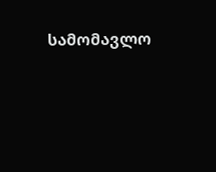სამომავლო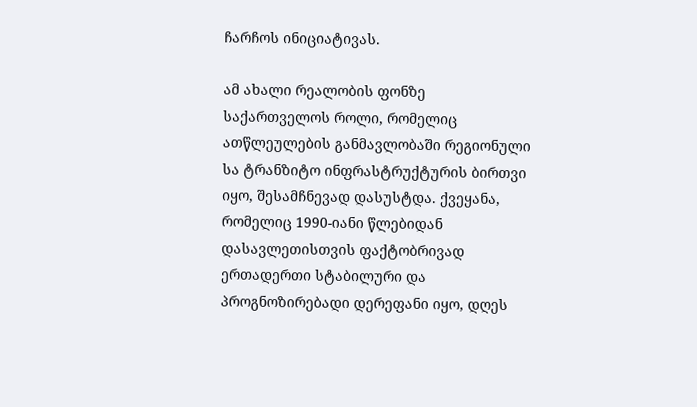ჩარჩოს ინიციატივას.

ამ ახალი რეალობის ფონზე საქართველოს როლი, რომელიც ათწლეულების განმავლობაში რეგიონული სა ტრანზიტო ინფრასტრუქტურის ბირთვი იყო, შესამჩნევად დასუსტდა. ქვეყანა, რომელიც 1990-იანი წლებიდან დასავლეთისთვის ფაქტობრივად ერთადერთი სტაბილური და პროგნოზირებადი დერეფანი იყო, დღეს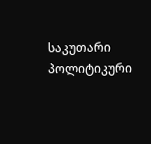საკუთარი პოლიტიკური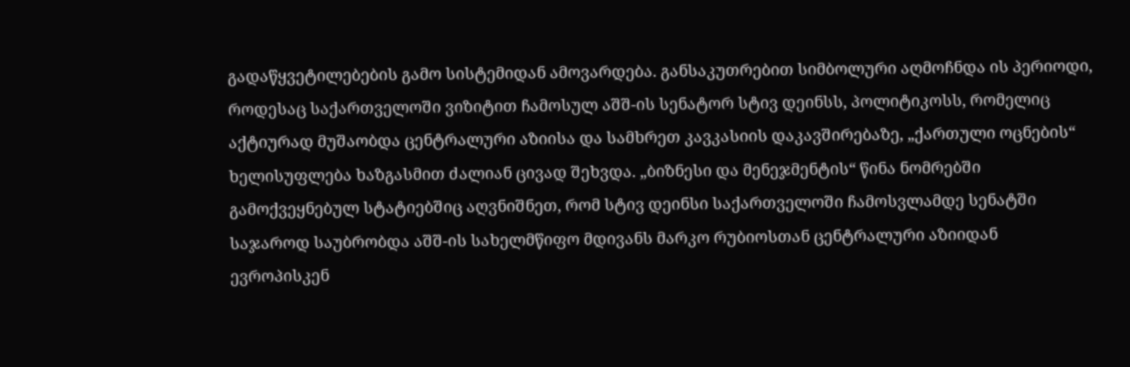გადაწყვეტილებების გამო სისტემიდან ამოვარდება. განსაკუთრებით სიმბოლური აღმოჩნდა ის პერიოდი, როდესაც საქართველოში ვიზიტით ჩამოსულ აშშ-ის სენატორ სტივ დეინსს, პოლიტიკოსს, რომელიც აქტიურად მუშაობდა ცენტრალური აზიისა და სამხრეთ კავკასიის დაკავშირებაზე, „ქართული ოცნების“ ხელისუფლება ხაზგასმით ძალიან ცივად შეხვდა. „ბიზნესი და მენეჯმენტის“ წინა ნომრებში გამოქვეყნებულ სტატიებშიც აღვნიშნეთ, რომ სტივ დეინსი საქართველოში ჩამოსვლამდე სენატში საჯაროდ საუბრობდა აშშ-ის სახელმწიფო მდივანს მარკო რუბიოსთან ცენტრალური აზიიდან ევროპისკენ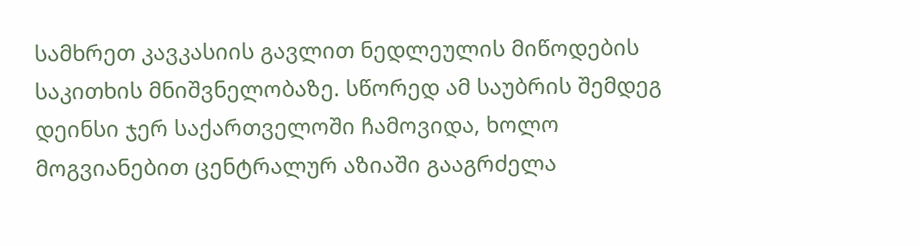სამხრეთ კავკასიის გავლით ნედლეულის მიწოდების საკითხის მნიშვნელობაზე. სწორედ ამ საუბრის შემდეგ დეინსი ჯერ საქართველოში ჩამოვიდა, ხოლო მოგვიანებით ცენტრალურ აზიაში გააგრძელა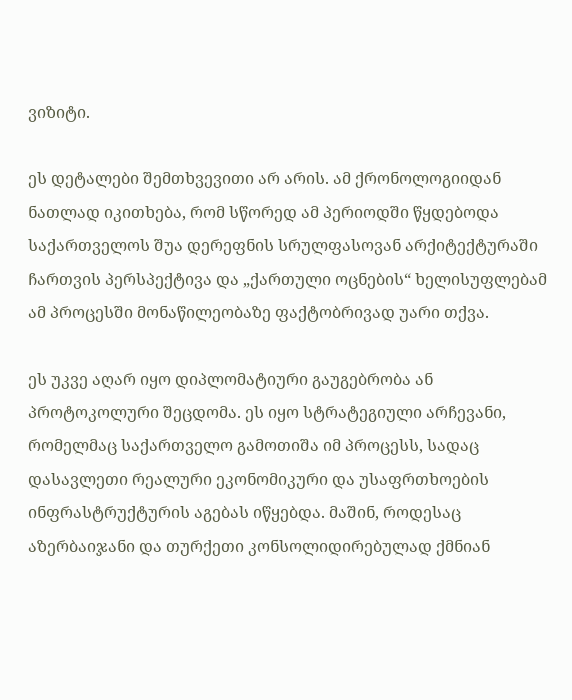ვიზიტი.

ეს დეტალები შემთხვევითი არ არის. ამ ქრონოლოგიიდან ნათლად იკითხება, რომ სწორედ ამ პერიოდში წყდებოდა საქართველოს შუა დერეფნის სრულფასოვან არქიტექტურაში ჩართვის პერსპექტივა და „ქართული ოცნების“ ხელისუფლებამ ამ პროცესში მონაწილეობაზე ფაქტობრივად უარი თქვა.

ეს უკვე აღარ იყო დიპლომატიური გაუგებრობა ან პროტოკოლური შეცდომა. ეს იყო სტრატეგიული არჩევანი, რომელმაც საქართველო გამოთიშა იმ პროცესს, სადაც დასავლეთი რეალური ეკონომიკური და უსაფრთხოების ინფრასტრუქტურის აგებას იწყებდა. მაშინ, როდესაც აზერბაიჯანი და თურქეთი კონსოლიდირებულად ქმნიან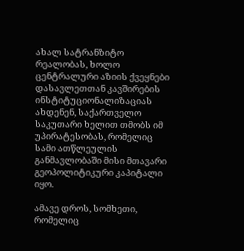ახალ სატრანზიტო რეალობას, ხოლო ცენტრალური აზიის ქვეყნები დასავლეთთან კავშირების ინსტიტუციონალიზაციას ახდენენ, საქართველო საკუთარი ხელით თმობს იმ უპირატესობას, რომელიც სამი ათწლეულის განმავლობაში მისი მთავარი გეოპოლიტიკური კაპიტალი იყო.

ამავე დროს, სომხეთი, რომელიც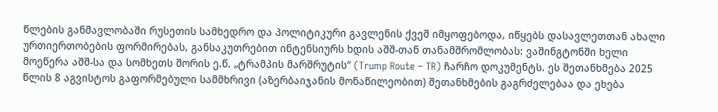წლების განმავლობაში რუსეთის სამხედრო და პოლიტიკური გავლენის ქვეშ იმყოფებოდა, იწყებს დასავლეთთან ახალი ურთიერთობების ფორმირებას, განსაკუთრებით ინტენსიურს ხდის აშშ-თან თანამშრომლობას: ვაშინგტონში ხელი მოეწერა აშშ-სა და სომხეთს შორის ე.წ. „ტრამპის მარშრუტის“ (Trump Route – TR) ჩარჩო დოკუმენტს. ეს შეთანხმება 2025 წლის 8 აგვისტოს გაფორმებული სამმხრივი (აზერბაიჯანის მონაწილეობით) შეთანხმების გაგრძელებაა და ეხება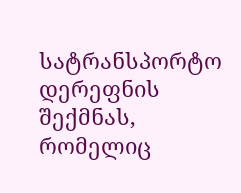სატრანსპორტო დერეფნის შექმნას, რომელიც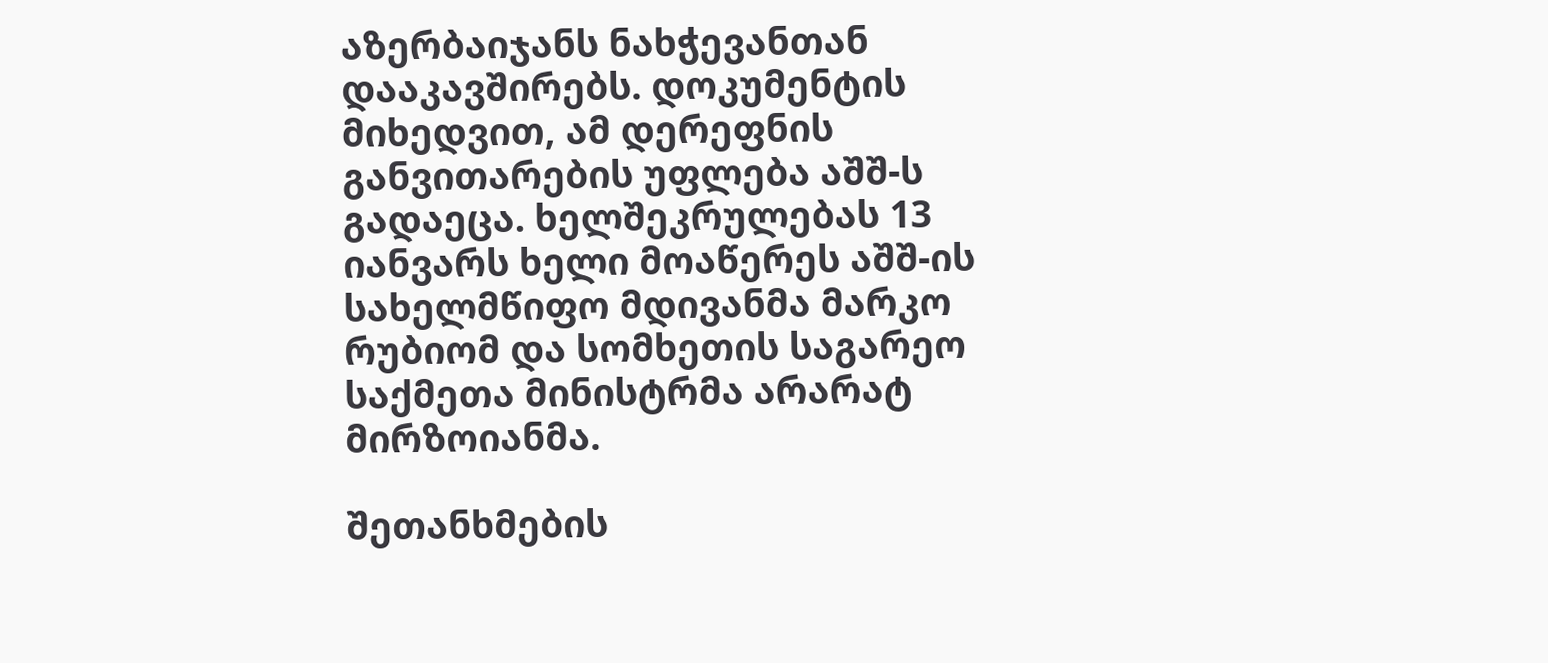აზერბაიჯანს ნახჭევანთან დააკავშირებს. დოკუმენტის მიხედვით, ამ დერეფნის განვითარების უფლება აშშ-ს გადაეცა. ხელშეკრულებას 13 იანვარს ხელი მოაწერეს აშშ-ის სახელმწიფო მდივანმა მარკო რუბიომ და სომხეთის საგარეო საქმეთა მინისტრმა არარატ მირზოიანმა.

შეთანხმების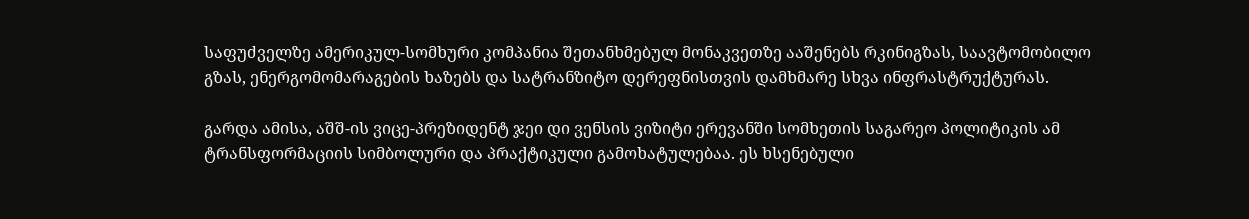საფუძველზე ამერიკულ-სომხური კომპანია შეთანხმებულ მონაკვეთზე ააშენებს რკინიგზას, საავტომობილო გზას, ენერგომომარაგების ხაზებს და სატრანზიტო დერეფნისთვის დამხმარე სხვა ინფრასტრუქტურას.

გარდა ამისა, აშშ-ის ვიცე-პრეზიდენტ ჯეი დი ვენსის ვიზიტი ერევანში სომხეთის საგარეო პოლიტიკის ამ ტრანსფორმაციის სიმბოლური და პრაქტიკული გამოხატულებაა. ეს ხსენებული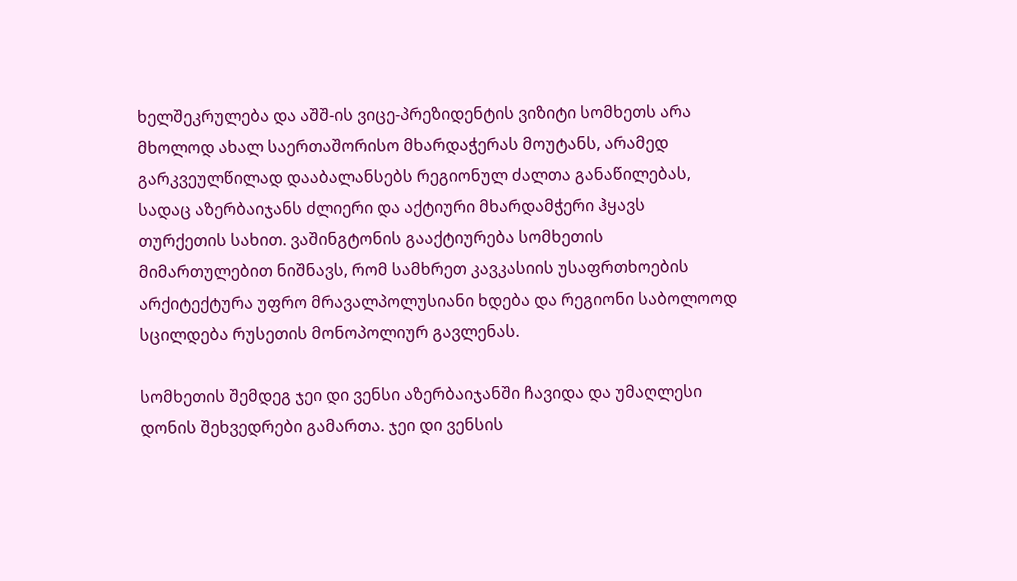ხელშეკრულება და აშშ-ის ვიცე-პრეზიდენტის ვიზიტი სომხეთს არა მხოლოდ ახალ საერთაშორისო მხარდაჭერას მოუტანს, არამედ გარკვეულწილად დააბალანსებს რეგიონულ ძალთა განაწილებას, სადაც აზერბაიჯანს ძლიერი და აქტიური მხარდამჭერი ჰყავს თურქეთის სახით. ვაშინგტონის გააქტიურება სომხეთის მიმართულებით ნიშნავს, რომ სამხრეთ კავკასიის უსაფრთხოების არქიტექტურა უფრო მრავალპოლუსიანი ხდება და რეგიონი საბოლოოდ სცილდება რუსეთის მონოპოლიურ გავლენას.

სომხეთის შემდეგ ჯეი დი ვენსი აზერბაიჯანში ჩავიდა და უმაღლესი დონის შეხვედრები გამართა. ჯეი დი ვენსის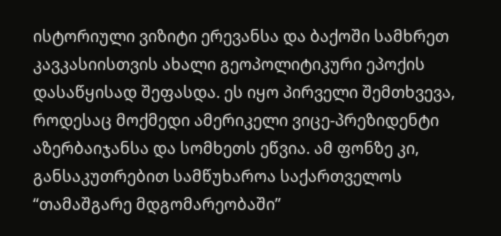ისტორიული ვიზიტი ერევანსა და ბაქოში სამხრეთ კავკასიისთვის ახალი გეოპოლიტიკური ეპოქის დასაწყისად შეფასდა. ეს იყო პირველი შემთხვევა, როდესაც მოქმედი ამერიკელი ვიცე-პრეზიდენტი აზერბაიჯანსა და სომხეთს ეწვია. ამ ფონზე კი, განსაკუთრებით სამწუხაროა საქართველოს “თამაშგარე მდგომარეობაში”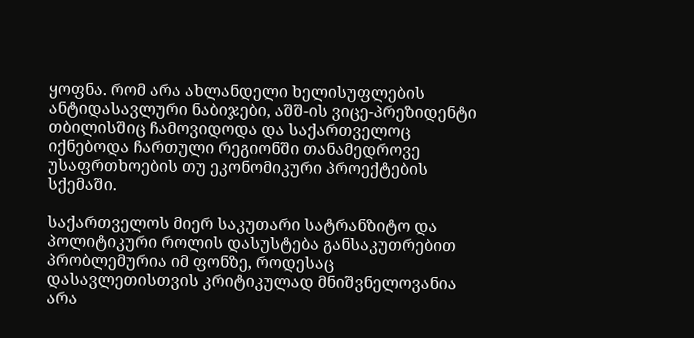ყოფნა. რომ არა ახლანდელი ხელისუფლების ანტიდასავლური ნაბიჯები, აშშ-ის ვიცე-პრეზიდენტი თბილისშიც ჩამოვიდოდა და საქართველოც იქნებოდა ჩართული რეგიონში თანამედროვე უსაფრთხოების თუ ეკონომიკური პროექტების სქემაში.

საქართველოს მიერ საკუთარი სატრანზიტო და პოლიტიკური როლის დასუსტება განსაკუთრებით პრობლემურია იმ ფონზე, როდესაც დასავლეთისთვის კრიტიკულად მნიშვნელოვანია არა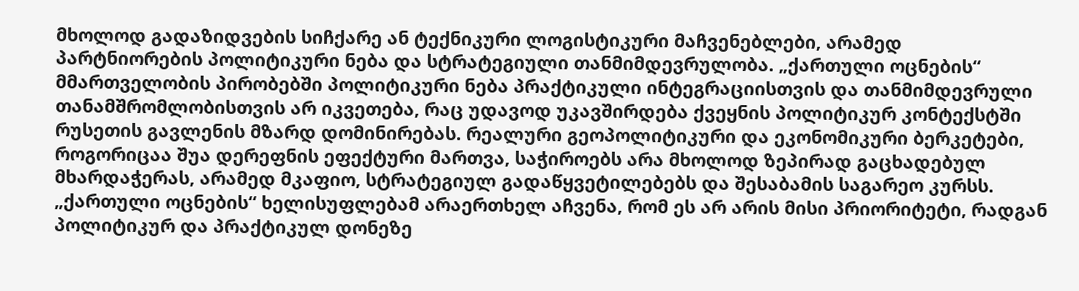მხოლოდ გადაზიდვების სიჩქარე ან ტექნიკური ლოგისტიკური მაჩვენებლები, არამედ პარტნიორების პოლიტიკური ნება და სტრატეგიული თანმიმდევრულობა. „ქართული ოცნების“ მმართველობის პირობებში პოლიტიკური ნება პრაქტიკული ინტეგრაციისთვის და თანმიმდევრული თანამშრომლობისთვის არ იკვეთება, რაც უდავოდ უკავშირდება ქვეყნის პოლიტიკურ კონტექსტში რუსეთის გავლენის მზარდ დომინირებას. რეალური გეოპოლიტიკური და ეკონომიკური ბერკეტები, როგორიცაა შუა დერეფნის ეფექტური მართვა, საჭიროებს არა მხოლოდ ზეპირად გაცხადებულ მხარდაჭერას, არამედ მკაფიო, სტრატეგიულ გადაწყვეტილებებს და შესაბამის საგარეო კურსს. „ქართული ოცნების“ ხელისუფლებამ არაერთხელ აჩვენა, რომ ეს არ არის მისი პრიორიტეტი, რადგან პოლიტიკურ და პრაქტიკულ დონეზე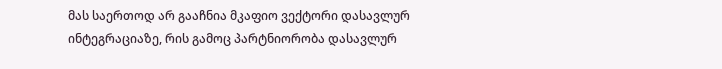მას საერთოდ არ გააჩნია მკაფიო ვექტორი დასავლურ ინტეგრაციაზე, რის გამოც პარტნიორობა დასავლურ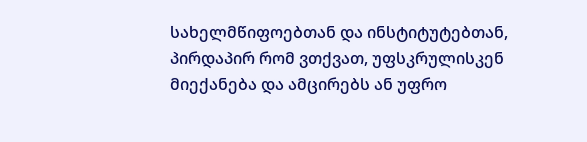სახელმწიფოებთან და ინსტიტუტებთან, პირდაპირ რომ ვთქვათ, უფსკრულისკენ მიექანება და ამცირებს ან უფრო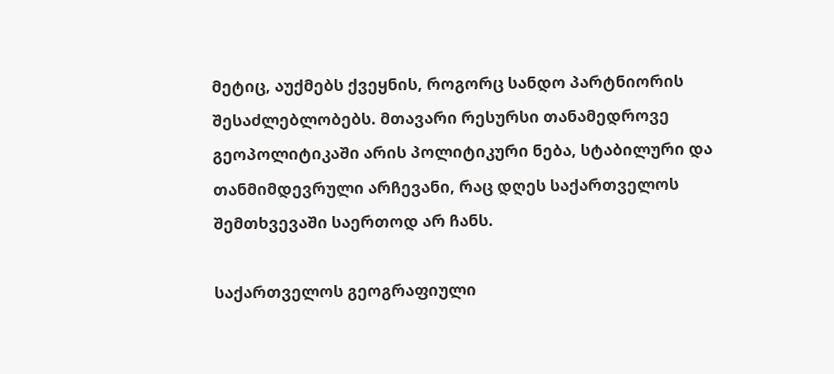მეტიც, აუქმებს ქვეყნის, როგორც სანდო პარტნიორის შესაძლებლობებს. მთავარი რესურსი თანამედროვე გეოპოლიტიკაში არის პოლიტიკური ნება, სტაბილური და თანმიმდევრული არჩევანი, რაც დღეს საქართველოს შემთხვევაში საერთოდ არ ჩანს.

საქართველოს გეოგრაფიული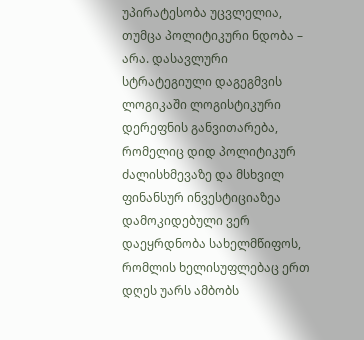უპირატესობა უცვლელია, თუმცა პოლიტიკური ნდობა – არა. დასავლური სტრატეგიული დაგეგმვის ლოგიკაში ლოგისტიკური დერეფნის განვითარება, რომელიც დიდ პოლიტიკურ ძალისხმევაზე და მსხვილ ფინანსურ ინვესტიციაზეა დამოკიდებული ვერ დაეყრდნობა სახელმწიფოს, რომლის ხელისუფლებაც ერთ დღეს უარს ამბობს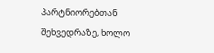პარტნიორებთან შეხვედრაზე, ხოლო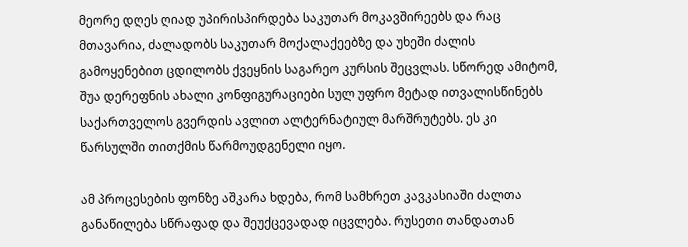მეორე დღეს ღიად უპირისპირდება საკუთარ მოკავშირეებს და რაც მთავარია, ძალადობს საკუთარ მოქალაქეებზე და უხეში ძალის გამოყენებით ცდილობს ქვეყნის საგარეო კურსის შეცვლას. სწორედ ამიტომ, შუა დერეფნის ახალი კონფიგურაციები სულ უფრო მეტად ითვალისწინებს საქართველოს გვერდის ავლით ალტერნატიულ მარშრუტებს. ეს კი წარსულში თითქმის წარმოუდგენელი იყო.

ამ პროცესების ფონზე აშკარა ხდება, რომ სამხრეთ კავკასიაში ძალთა განაწილება სწრაფად და შეუქცევადად იცვლება. რუსეთი თანდათან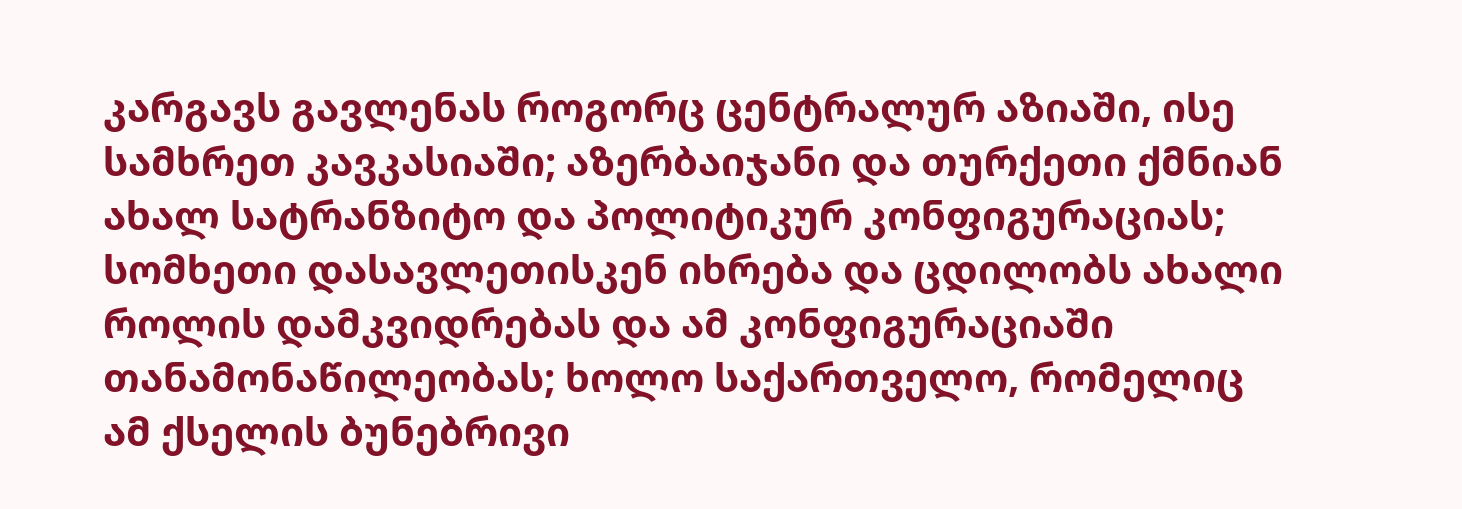კარგავს გავლენას როგორც ცენტრალურ აზიაში, ისე სამხრეთ კავკასიაში; აზერბაიჯანი და თურქეთი ქმნიან ახალ სატრანზიტო და პოლიტიკურ კონფიგურაციას; სომხეთი დასავლეთისკენ იხრება და ცდილობს ახალი როლის დამკვიდრებას და ამ კონფიგურაციაში თანამონაწილეობას; ხოლო საქართველო, რომელიც ამ ქსელის ბუნებრივი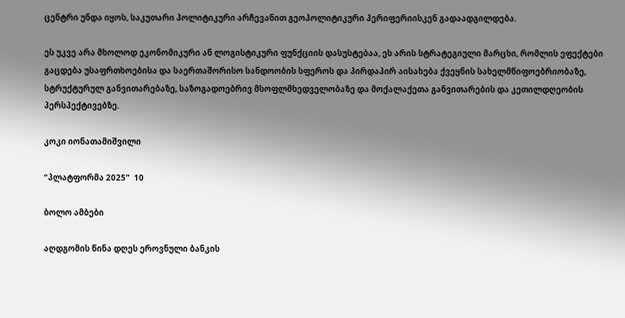ცენტრი უნდა იყოს, საკუთარი პოლიტიკური არჩევანით გეოპოლიტიკური პერიფერიისკენ გადაადგილდება.

ეს უკვე არა მხოლოდ ეკონომიკური ან ლოგისტიკური ფუნქციის დასუსტებაა, ეს არის სტრატეგიული მარცხი, რომლის ეფექტები გაცდება უსაფრთხოებისა და საერთაშორისო სანდოობის სფეროს და პირდაპირ აისახება ქვეყნის სახელმწიფოებრიობაზე, სტრუქტურულ განვითარებაზე, საზოგადოებრივ მსოფლმხედველობაზე და მოქალაქეთა განვითარების და კეთილდღეობის პერსპექტივებზე.

კოკი იონათამიშვილი

“პლატფორმა 2025”  10

ბოლო ამბები

აღდგომის წინა დღეს ეროვნული ბანკის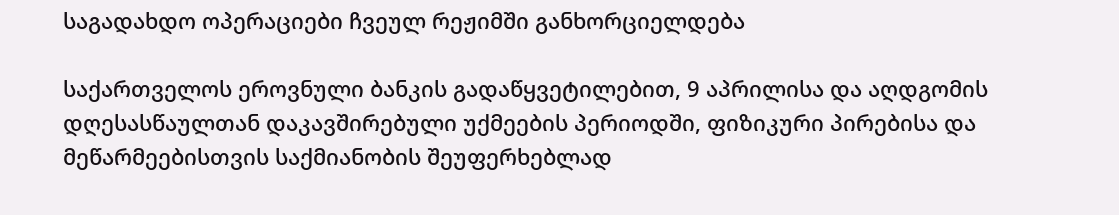საგადახდო ოპერაციები ჩვეულ რეჟიმში განხორციელდება

საქართველოს ეროვნული ბანკის გადაწყვეტილებით, 9 აპრილისა და აღდგომის დღესასწაულთან დაკავშირებული უქმეების პერიოდში, ფიზიკური პირებისა და მეწარმეებისთვის საქმიანობის შეუფერხებლად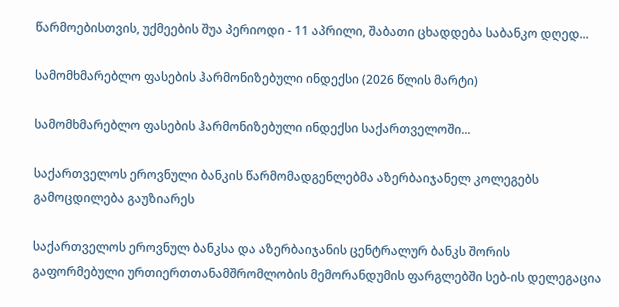წარმოებისთვის, უქმეების შუა პერიოდი - 11 აპრილი, შაბათი ცხადდება საბანკო დღედ...

სამომხმარებლო ფასების ჰარმონიზებული ინდექსი (2026 წლის მარტი)

სამომხმარებლო ფასების ჰარმონიზებული ინდექსი საქართველოში...

საქართველოს ეროვნული ბანკის წარმომადგენლებმა აზერბაიჯანელ კოლეგებს გამოცდილება გაუზიარეს

საქართველოს ეროვნულ ბანკსა და აზერბაიჯანის ცენტრალურ ბანკს შორის გაფორმებული ურთიერთთანამშრომლობის მემორანდუმის ფარგლებში სებ-ის დელეგაცია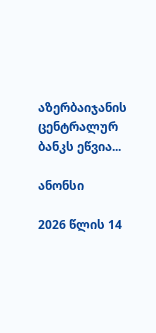აზერბაიჯანის ცენტრალურ ბანკს ეწვია...

ანონსი

2026 წლის 14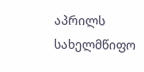აპრილს სახელმწიფო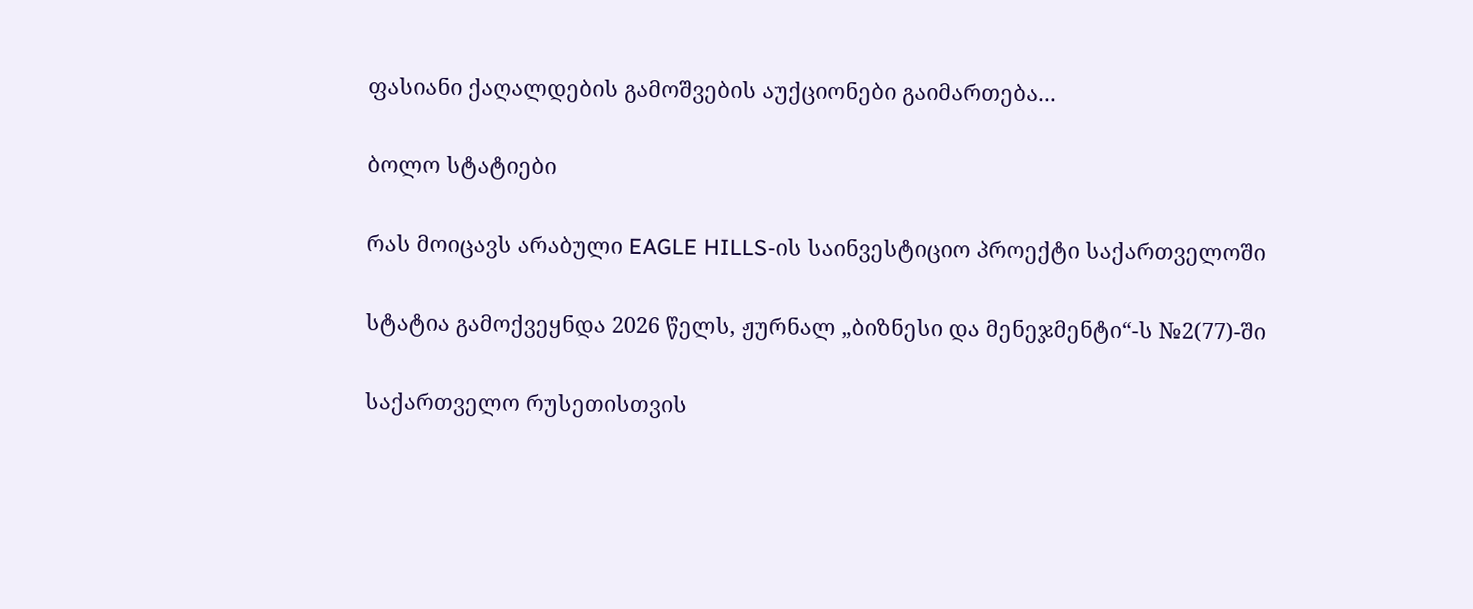ფასიანი ქაღალდების გამოშვების აუქციონები გაიმართება...

ბოლო სტატიები

რას მოიცავს არაბული EAGLE HILLS-ის საინვესტიციო პროექტი საქართველოში

სტატია გამოქვეყნდა 2026 წელს, ჟურნალ „ბიზნესი და მენეჯმენტი“-ს №2(77)-ში

საქართველო რუსეთისთვის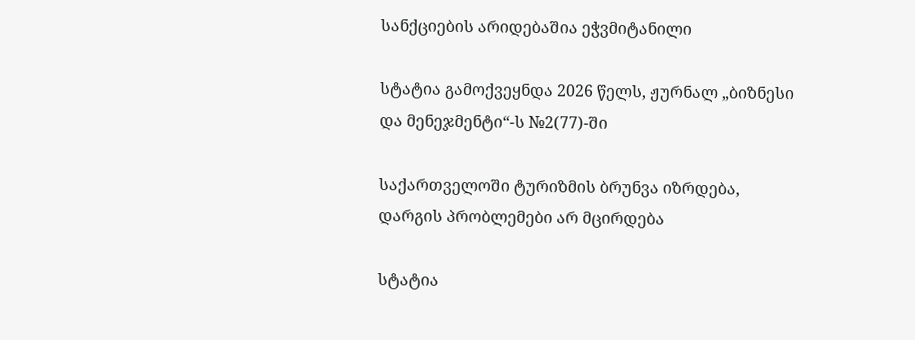სანქციების არიდებაშია ეჭვმიტანილი

სტატია გამოქვეყნდა 2026 წელს, ჟურნალ „ბიზნესი და მენეჯმენტი“-ს №2(77)-ში

საქართველოში ტურიზმის ბრუნვა იზრდება, დარგის პრობლემები არ მცირდება

სტატია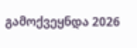გამოქვეყნდა 2026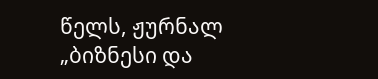წელს, ჟურნალ „ბიზნესი და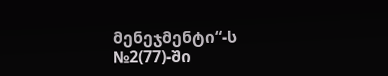მენეჯმენტი“-ს №2(77)-ში